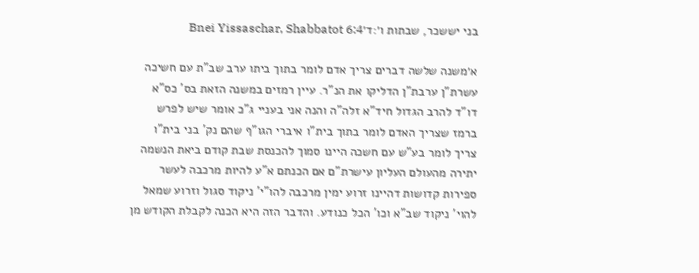בני יששכר, שבתות ו׳:ד׳Bnei Yissaschar, Shabbatot 6:4

א׳משנה שלשה דברים צריך אדם לומר בתוך ביתו ערב שב"ת עם חשיכה עשרת"ן ערבת"ן הדליקו את הנ"ר. עיין רמזים במשנה הזאת בס' כס"א דו"ד להרב הגדול חיד"א זלה"ה והנה אני בעניי ג"כ אומר שיש לפרש ברמז שצריך האדם לומר בתוך בית"ו איברי הגו"ף שהם נק' בני בית"ו צריך לומר בע"ש עם חשכה היינו סמוך להכנסת שבת קודם ביאת הנשמה יתירה מהעולם העליון עישרת"ם אם הכנתם א"ע להיות מרכבה לעשר ספירות קדושות דהיינו זרוע ימין מרכבה להו"י' ניקוד סגול וזרוע שמאל להוי' ניקוד שב"א וכו' הכל כנודע. והדבר הזה היא הכנה לקבלת הקודש מן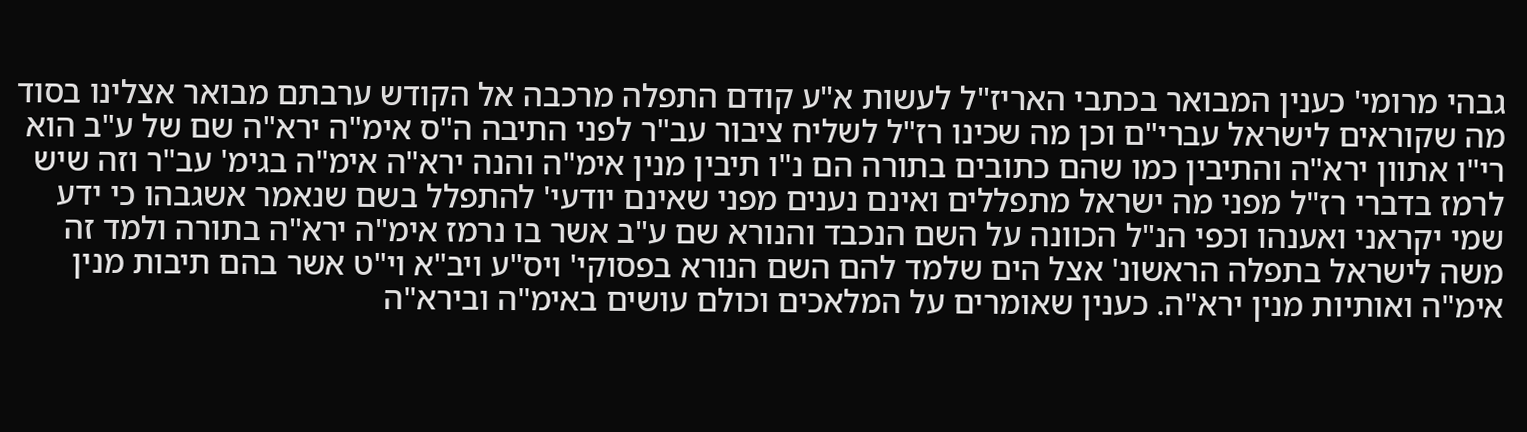גבהי מרומי' כענין המבואר בכתבי האריז"ל לעשות א"ע קודם התפלה מרכבה אל הקודש ערבתם מבואר אצלינו בסוד מה שקוראים לישראל עברי"ם וכן מה שכינו רז"ל לשליח ציבור עב"ר לפני התיבה ה"ס אימ"ה ירא"ה שם של ע"ב הוא רי"ו אתוון ירא"ה והתיבין כמו שהם כתובים בתורה הם נ"ו תיבין מנין אימ"ה והנה ירא"ה אימ"ה בגימ' עב"ר וזה שיש לרמז בדברי רז"ל מפני מה ישראל מתפללים ואינם נענים מפני שאינם יודעי' להתפלל בשם שנאמר אשגבהו כי ידע שמי יקראני ואענהו וכפי הנ"ל הכוונה על השם הנכבד והנורא שם ע"ב אשר בו נרמז אימ"ה ירא"ה בתורה ולמד זה משה לישראל בתפלה הראשונ' אצל הים שלמד להם השם הנורא בפסוקי' ויס"ע ויב"א וי"ט אשר בהם תיבות מנין אימ"ה ואותיות מנין ירא"ה. כענין שאומרים על המלאכים וכולם עושים באימ"ה ובירא"ה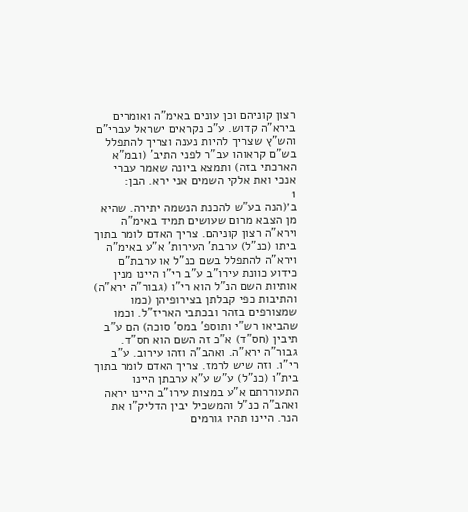רצון קוניהם וכן עונים באימ"ה ואומרים בירא"ה קדוש. ע"כ נקראים ישראל עברי"ם והש"ץ שצריך להיות נענה וצריך להתפלל בש"ם קראוהו עב"ר לפני התיב' (ובמ"א הארכתי בזה) ותמצא ביונה שאמר עברי אנכי ואת אלקי השמים אני ירא. הבן:
1
ב׳(הנה בע"ש להכנת הנשמה יתירה. שהיא מן הצבא מרום שעושים תמיד באימ"ה וירא"ה רצון קוניהם. צריך האדם לומר בתוך ביתו (כנ"ל) ערבת' העירות' א"ע באימ"ה וירא"ה להתפלל בשם כנ"ל או ערבת"ם כידוע כוונת עירו"ב ע"ב רי"ו היינו מנין אותיות השם הנ"ל הוא רי"ו (גבור"ה ירא"ה) והתיבות כפי קבלתן בצירופיהן (כמו שמצורפים בזהר ובכתבי האריז"ל. וכמו שהביאו רש"י ותוספ' במס' סוכה) הם ע"ב תיבין (חס"ד) א"כ זה השם הוא חס"ד. גבור"ה ירא"ה. ואהב"ה וזהו עירוב. ע"ב רי"ו. וזה שיש לרמז. צריך האדם לומר בתוך בית"ו (כנ"ל) ע"ש ע"א ערבתן היינו התעוררתם א"ע במצות עירו"ב היינו יראה ואהב"ה כנ"ל והמשכיל יבין הדליק"ו את הנר. היינו תהיו גורמים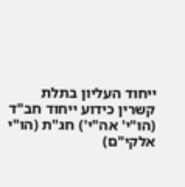ייחוד העליון בתלת קשרין כידוע ייחוד חב"ד (הו"י' אה"י') חג"ת (הו"י אלקי"ם)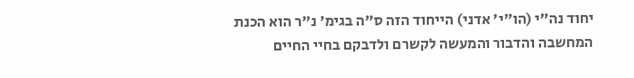יחוד נה"י (הו"י' אדני) הייחוד הזה ס"ה בגימ' נ"ר הוא הכנת המחשבה והדבור והמעשה לקשרם ולדבקם בחיי החיים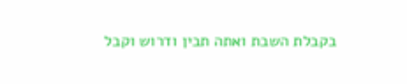בקבלת השבת ואתה תבין ודרוש וקבל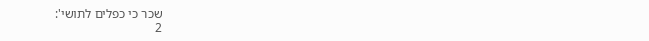שכר כי כפלים לתושי':
2